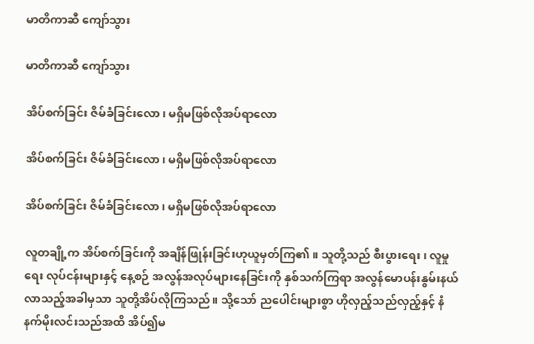မာတိကာဆီ ကျော်သွား

မာတိကာဆီ ကျော်သွား

အိပ်စက်ခြင်း ဇိမ်ခံခြင်းလော၊ မရှိမဖြစ်လိုအပ်ရာလော

အိပ်စက်ခြင်း ဇိမ်ခံခြင်းလော၊ မရှိမဖြစ်လိုအပ်ရာလော

အိပ်စက်ခြင်း ဇိမ်ခံခြင်းလော၊ မရှိမဖြစ်လိုအပ်ရာလော

လူတချို့က အိပ်စက်ခြင်းကို အချိန်ဖြုန်းခြင်းဟုယူမှတ်ကြ၏။ သူတို့သည် စီးပွားရေး၊ လူမှုရေး လုပ်ငန်းများနှင့် နေ့စဉ် အလွန်အလုပ်များနေခြင်းကို နှစ်သက်ကြရာ အလွန်မောပန်းနွမ်းနယ်လာသည့်အခါမှသာ သူတို့အိပ်လိုကြသည်။ သို့သော် ညပေါင်းများစွာ ဟိုလှည့်သည်လှည့်နှင့် နံနက်မိုးလင်းသည်အထိ အိပ်၍မ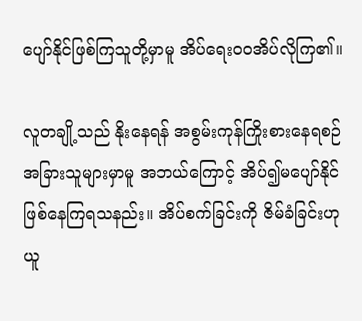ပျော်နိုင်ဖြစ်ကြသူတို့မှာမူ အိပ်ရေးဝဝအိပ်လိုကြ၏။

လူတချို့သည် နိုးနေရန် အစွမ်းကုန်ကြိုးစားနေရစဉ် အခြားသူများမှာမူ အဘယ်ကြောင့် အိပ်၍မပျော်နိုင် ဖြစ်နေကြရသနည်း။ အိပ်စက်ခြင်းကို ဇိမ်ခံခြင်းဟု ယူ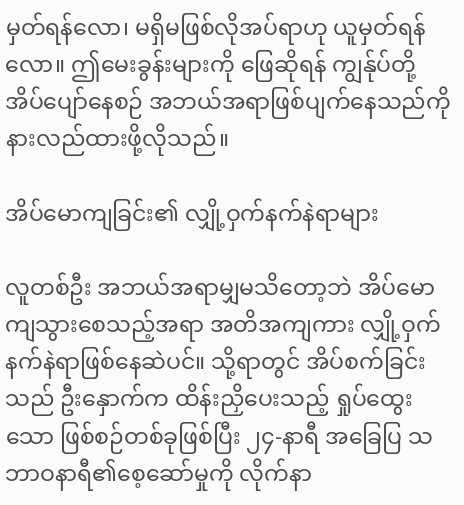မှတ်ရန်လော၊ မရှိမဖြစ်လိုအပ်ရာဟု ယူမှတ်ရန်လော။ ဤမေးခွန်းများကို ဖြေဆိုရန် ကျွန်ုပ်တို့အိပ်ပျော်နေစဉ် အဘယ်အရာဖြစ်ပျက်နေသည်ကို နားလည်ထားဖို့လိုသည်။

အိပ်မောကျခြင်း၏ လျှို့ဝှက်နက်နဲရာများ

လူတစ်ဦး အဘယ်အရာမျှမသိတော့ဘဲ အိပ်မောကျသွားစေသည့်အရာ အတိအကျကား လျှို့ဝှက်နက်နဲရာဖြစ်နေဆဲပင်။ သို့ရာတွင် အိပ်စက်ခြင်းသည် ဦးနှောက်က ထိန်းညှိပေးသည့် ရှုပ်ထွေးသော ဖြစ်စဉ်တစ်ခုဖြစ်ပြီး ၂၄-နာရီ အခြေပြ သဘာဝနာရီ၏စေ့ဆော်မှုကို လိုက်နာ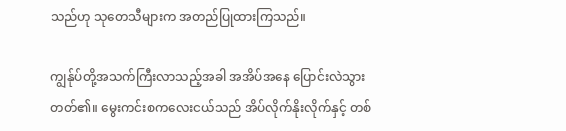သည်ဟု သုတေသီများက အတည်ပြုထားကြသည်။

ကျွန်ုပ်တို့အသက်ကြီးလာသည့်အခါ အအိပ်အနေ ပြောင်းလဲသွားတတ်၏။ မွေးကင်းစကလေးငယ်သည် အိပ်လိုက်နိုးလိုက်နှင့် တစ်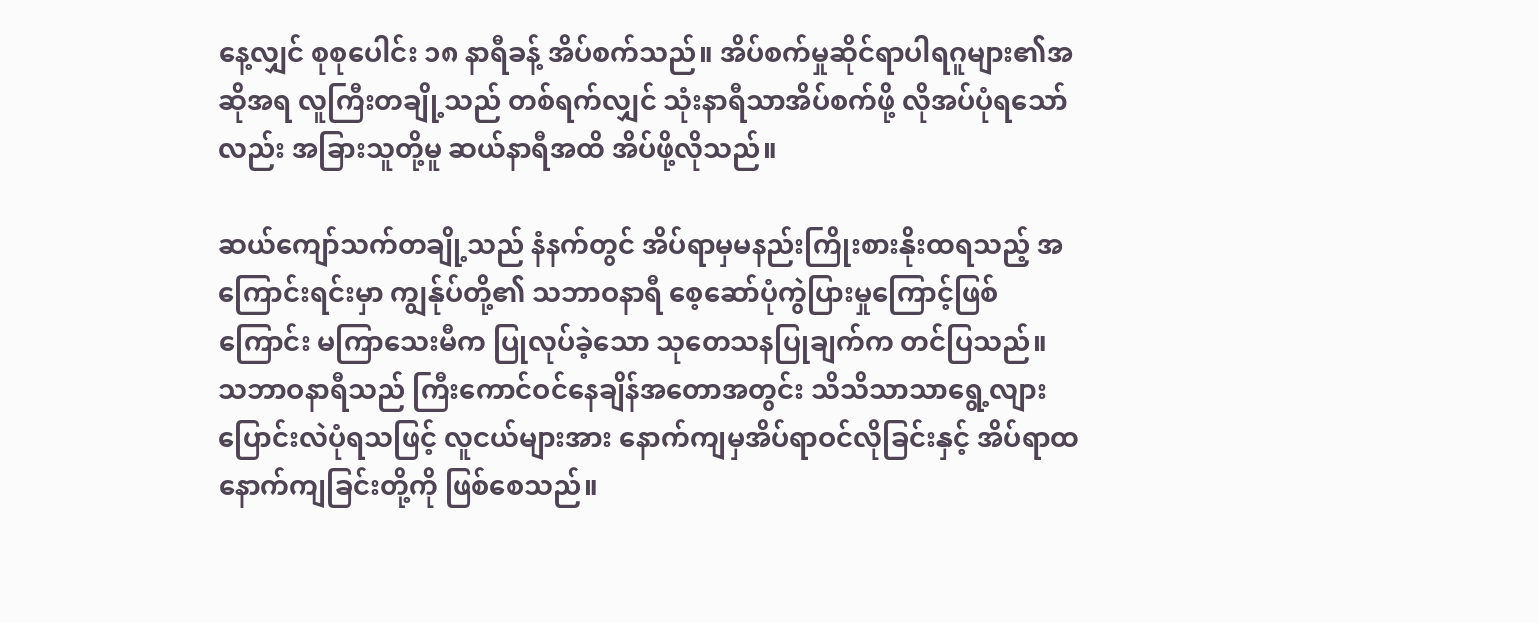နေ့လျှင် စုစုပေါင်း ၁၈ နာရီခန့် အိပ်စက်သည်။ အိပ်စက်မှုဆိုင်ရာပါရဂူများ၏အဆိုအရ လူကြီးတချို့သည် တစ်ရက်လျှင် သုံးနာရီသာအိပ်စက်ဖို့ လိုအပ်ပုံရသော်လည်း အခြားသူတို့မူ ဆယ်နာရီအထိ အိပ်ဖို့လိုသည်။

ဆယ်ကျော်သက်တချို့သည် နံနက်တွင် အိပ်ရာမှမနည်းကြိုးစားနိုးထရသည့် အကြောင်းရင်းမှာ ကျွန်ုပ်တို့၏ သဘာဝနာရီ စေ့ဆော်ပုံကွဲပြားမှုကြောင့်ဖြစ်ကြောင်း မကြာသေးမီက ပြုလုပ်ခဲ့သော သုတေသနပြုချက်က တင်ပြသည်။ သဘာဝနာရီသည် ကြီးကောင်ဝင်နေချိန်အတောအတွင်း သိသိသာသာရွေ့လျားပြောင်းလဲပုံရသဖြင့် လူငယ်များအား နောက်ကျမှအိပ်ရာဝင်လိုခြင်းနှင့် အိပ်ရာထနောက်ကျခြင်းတို့ကို ဖြစ်စေသည်။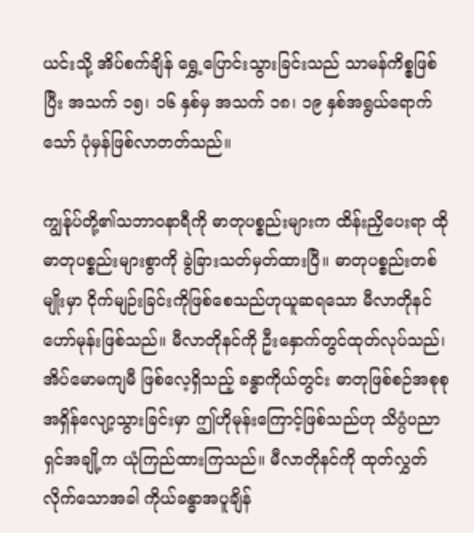ယင်းသို့ အိပ်စက်ချိန် ရွှေ့ပြောင်းသွားခြင်းသည် သာမန်ကိစ္စဖြစ်ပြီး အသက် ၁၅၊ ၁၆ နှစ်မှ အသက် ၁၈၊ ၁၉ နှစ်အရွယ်ရောက်သော် ပုံမှန်ဖြစ်လာတတ်သည်။

ကျွန်ုပ်တို့၏သဘာဝနာရီကို ဓာတုပစ္စည်းများက ထိန်းညှိပေးရာ ထိုဓာတုပစ္စည်းများစွာကို ခွဲခြားသတ်မှတ်ထားပြီ။ ဓာတုပစ္စည်းတစ်မျိုးမှာ ငိုက်မျဉ်းခြင်းကိုဖြစ်စေသည်ဟုယူဆရသော မီလာတိုနင်ဟော်မုန်းဖြစ်သည်။ မီလာတိုနင်ကို ဦးနှောက်တွင်ထုတ်လုပ်သည်၊ အိပ်မောမကျမီ ဖြစ်လေ့ရှိသည့် ခန္ဓာကိုယ်တွင်း ဓာတုဖြစ်စဉ်အစုစု အရှိန်လျော့သွားခြင်းမှာ ဤဟိုမုန်းကြောင့်ဖြစ်သည်ဟု သိပ္ပံပညာရှင်အချို့က ယုံကြည်ထားကြသည်။ မီလာတိုနင်ကို ထုတ်လွှတ်လိုက်သောအခါ ကိုယ်ခန္ဓာအပူချိန်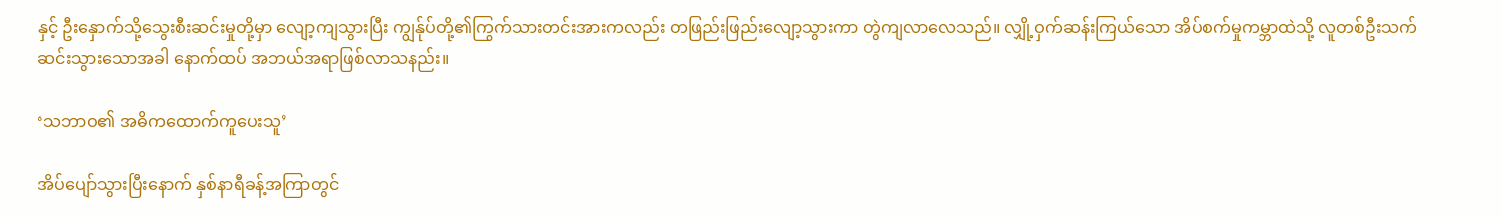နှင့် ဦးနှောက်သို့သွေးစီးဆင်းမှုတို့မှာ လျော့ကျသွားပြီး ကျွန်ုပ်တို့၏ကြွက်သားတင်းအားကလည်း တဖြည်းဖြည်းလျော့သွားကာ တွဲကျလာလေသည်။ လျှို့ဝှက်ဆန်းကြယ်သော အိပ်စက်မှုကမ္ဘာထဲသို့ လူတစ်ဦးသက်ဆင်းသွားသောအခါ နောက်ထပ် အဘယ်အရာဖြစ်လာသနည်း။

‘သဘာဝ၏ အဓိကထောက်ကူပေးသူ’

အိပ်ပျော်သွားပြီးနောက် နှစ်နာရီခန့်အကြာတွင်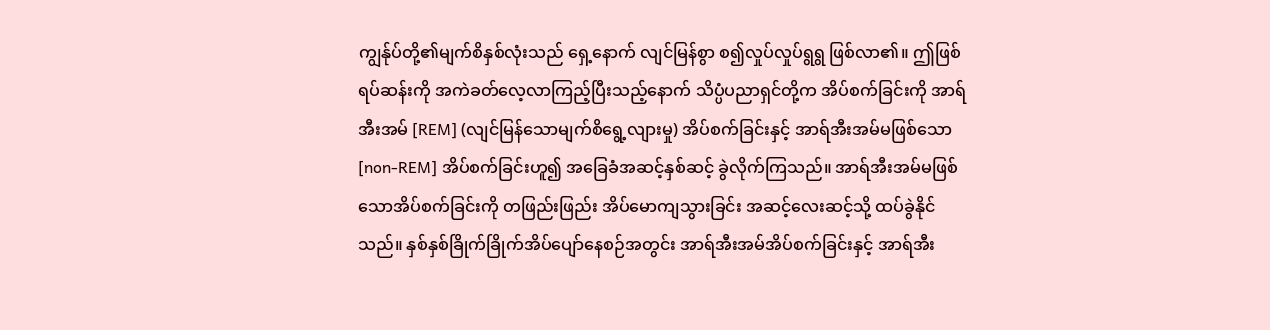ကျွန်ုပ်တို့၏မျက်စိနှစ်လုံးသည် ရှေ့နောက် လျင်မြန်စွာ စ၍လှုပ်လှုပ်ရွရွ ဖြစ်လာ၏။ ဤဖြစ်ရပ်ဆန်းကို အကဲခတ်လေ့လာကြည့်ပြီးသည့်နောက် သိပ္ပံပညာရှင်တို့က အိပ်စက်ခြင်းကို အာရ်အီးအမ် [REM] (လျင်မြန်သောမျက်စိရွေ့လျားမှု) အိပ်စက်ခြင်းနှင့် အာရ်အီးအမ်မဖြစ်သော [non-REM] အိပ်စက်ခြင်းဟူ၍ အခြေခံအဆင့်နှစ်ဆင့် ခွဲလိုက်ကြသည်။ အာရ်အီးအမ်မဖြစ်သောအိပ်စက်ခြင်းကို တဖြည်းဖြည်း အိပ်မောကျသွားခြင်း အဆင့်လေးဆင့်သို့ ထပ်ခွဲနိုင်သည်။ နှစ်နှစ်ခြိုက်ခြိုက်အိပ်ပျော်နေစဉ်အတွင်း အာရ်အီးအမ်အိပ်စက်ခြင်းနှင့် အာရ်အီး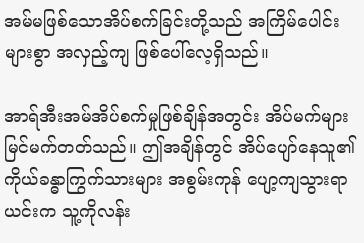အမ်မဖြစ်သောအိပ်စက်ခြင်းတို့သည် အကြိမ်ပေါင်းများစွာ အလှည့်ကျ ဖြစ်ပေါ်လေ့ရှိသည်။

အာရ်အီးအမ်အိပ်စက်မှုဖြစ်ချိန်အတွင်း အိပ်မက်များ မြင်မက်တတ်သည်။ ဤအချိန်တွင် အိပ်ပျော်နေသူ၏ ကိုယ်ခန္ဓာကြွက်သားများ အစွမ်းကုန် ပျော့ကျသွားရာ ယင်းက သူ့ကိုလန်း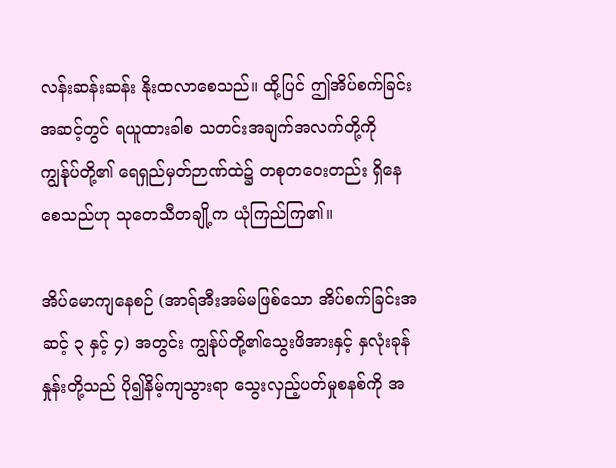လန်းဆန်းဆန်း နိုးထလာစေသည်။ ထို့ပြင် ဤအိပ်စက်ခြင်းအဆင့်တွင် ရယူထားခါစ သတင်းအချက်အလက်တို့ကို ကျွန်ုပ်တို့၏ ရေရှည်မှတ်ဉာဏ်ထဲ၌ တစုတဝေးတည်း ရှိနေစေသည်ဟု သုတေသီတချို့က ယုံကြည်ကြ၏။

အိပ်မောကျနေစဉ် (အာရ်အီးအမ်မဖြစ်သော အိပ်စက်ခြင်းအဆင့် ၃ နှင့် ၄) အတွင်း ကျွန်ုပ်တို့၏သွေးဖိအားနှင့် နှလုံးခုန်နှုန်းတို့သည် ပို၍နိမ့်ကျသွားရာ သွေးလှည့်ပတ်မှုစနစ်ကို အ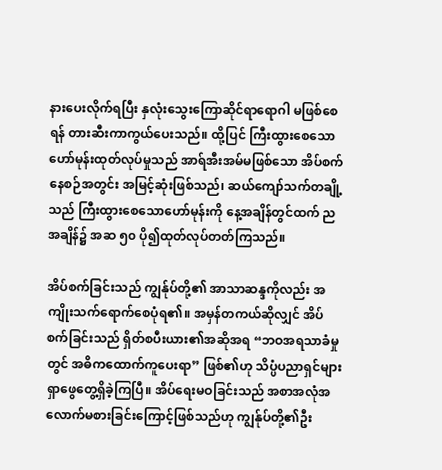နားပေးလိုက်ရပြီး နှလုံးသွေးကြောဆိုင်ရာရောဂါ မဖြစ်စေရန် တားဆီးကာကွယ်ပေးသည်။ ထို့ပြင် ကြီးထွားစေသောဟော်မုန်းထုတ်လုပ်မှုသည် အာရ်အီးအမ်မဖြစ်သော အိပ်စက်နေစဉ်အတွင်း အမြင့်ဆုံးဖြစ်သည်၊ ဆယ်ကျော်သက်တချို့သည် ကြီးထွားစေသောဟော်မုန်းကို နေ့အချိန်တွင်ထက် ညအချိန်၌ အဆ ၅၀ ပို၍ထုတ်လုပ်တတ်ကြသည်။

အိပ်စက်ခြင်းသည် ကျွန်ုပ်တို့၏ အာသာဆန္ဒကိုလည်း အကျိုးသက်ရောက်စေပုံရ၏။ အမှန်တကယ်ဆိုလျှင် အိပ်စက်ခြင်းသည် ရှိတ်စပီးယား၏အဆိုအရ “ဘဝအရသာခံမှုတွင် အဓိကထောက်ကူပေးရာ” ဖြစ်၏ဟု သိပ္ပံပညာရှင်များ ရှာဖွေတွေ့ရှိခဲ့ကြပြီ။ အိပ်ရေးမဝခြင်းသည် အစာအလုံအလောက်မစားခြင်းကြောင့်ဖြစ်သည်ဟု ကျွန်ုပ်တို့၏ဦး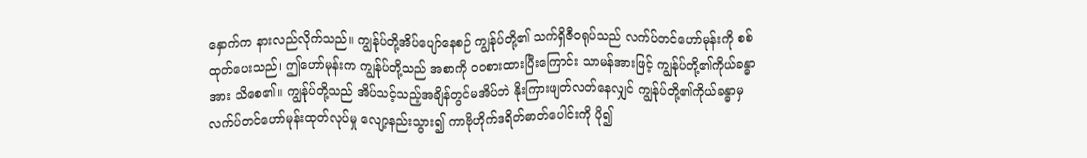နှောက်က နားလည်လိုက်သည်။ ကျွန်ုပ်တို့အိပ်ပျော်နေစဉ် ကျွန်ုပ်တို့၏ သက်ရှိဇီဝရုပ်သည် လက်ပ်တင်ဟော်မုန်းကို စစ်ထုတ်ပေးသည်၊ ဤဟော်မုန်းက ကျွန်ုပ်တို့သည် အစာကို ဝဝစားထားပြီးကြောင်း သာမန်အားဖြင့် ကျွန်ုပ်တို့၏ကိုယ်ခန္ဓာအား သိစေ၏။ ကျွန်ုပ်တို့သည် အိပ်သင့်သည့်အချိန်တွင်မအိပ်ဘဲ နိုးကြားဖျတ်လတ်နေလျှင် ကျွန်ုပ်တို့၏ကိုယ်ခန္ဓာမှ လက်ပ်တင်ဟော်မုန်းထုတ်လုပ်မှု လျော့နည်းသွား၍ ကာဗိုဟိုက်ဒရိတ်ဓာတ်ပေါင်းကို ပို၍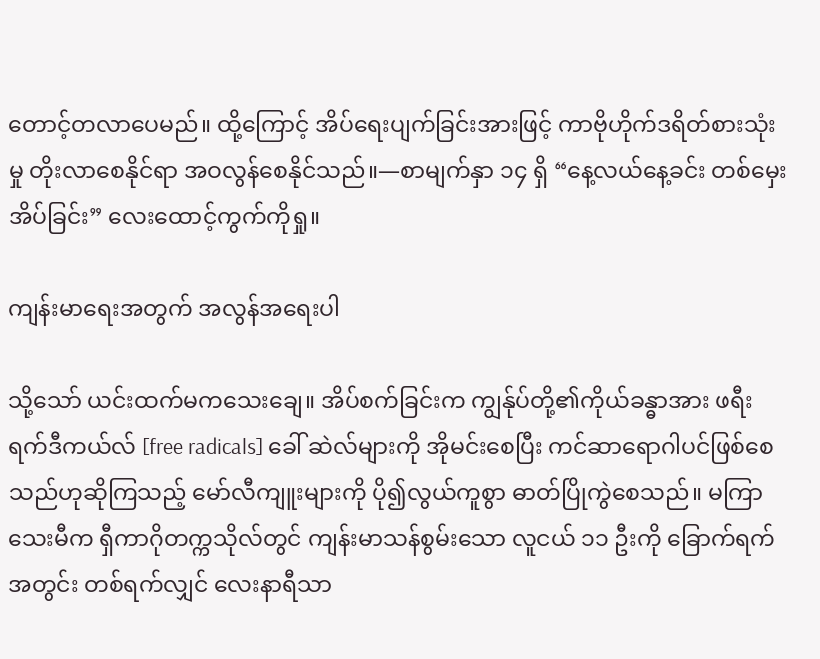တောင့်တလာပေမည်။ ထို့ကြောင့် အိပ်ရေးပျက်ခြင်းအားဖြင့် ကာဗိုဟိုက်ဒရိတ်စားသုံးမှု တိုးလာစေနိုင်ရာ အဝလွန်စေနိုင်သည်။—စာမျက်နှာ ၁၄ ရှိ “နေ့လယ်နေ့ခင်း တစ်မှေးအိပ်ခြင်း” လေးထောင့်ကွက်ကိုရှု။

ကျန်းမာရေးအတွက် အလွန်အရေးပါ

သို့သော် ယင်းထက်မကသေးချေ။ အိပ်စက်ခြင်းက ကျွန်ုပ်တို့၏ကိုယ်ခန္ဓာအား ဖရီးရက်ဒီကယ်လ် [free radicals] ခေါ် ဆဲလ်များကို အိုမင်းစေပြီး ကင်ဆာရောဂါပင်ဖြစ်စေသည်ဟုဆိုကြသည့် မော်လီကျူးများကို ပို၍လွယ်ကူစွာ ဓာတ်ပြိုကွဲစေသည်။ မကြာသေးမီက ရှီကာဂိုတက္ကသိုလ်တွင် ကျန်းမာသန်စွမ်းသော လူငယ် ၁၁ ဦးကို ခြောက်ရက်အတွင်း တစ်ရက်လျှင် လေးနာရီသာ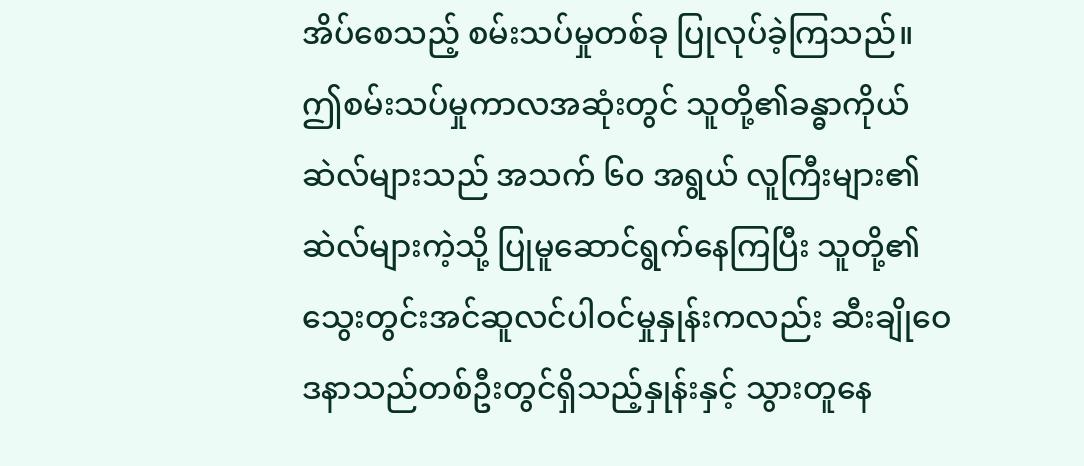အိပ်စေသည့် စမ်းသပ်မှုတစ်ခု ပြုလုပ်ခဲ့ကြသည်။ ဤစမ်းသပ်မှုကာလအဆုံးတွင် သူတို့၏ခန္ဓာကိုယ်ဆဲလ်များသည် အသက် ၆၀ အရွယ် လူကြီးများ၏ဆဲလ်များကဲ့သို့ ပြုမူဆောင်ရွက်နေကြပြီး သူတို့၏ သွေးတွင်းအင်ဆူလင်ပါဝင်မှုနှုန်းကလည်း ဆီးချိုဝေဒနာသည်တစ်ဦးတွင်ရှိသည့်နှုန်းနှင့် သွားတူနေ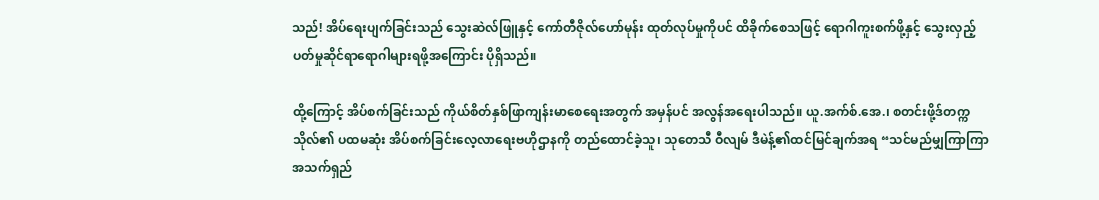သည်! အိပ်ရေးပျက်ခြင်းသည် သွေးဆဲလ်ဖြူနှင့် ကော်တီဇိုလ်ဟော်မုန်း ထုတ်လုပ်မှုကိုပင် ထိခိုက်စေသဖြင့် ရောဂါကူးစက်ဖို့နှင့် သွေးလှည့်ပတ်မှုဆိုင်ရာရောဂါများရဖို့အကြောင်း ပိုရှိသည်။

ထို့ကြောင့် အိပ်စက်ခြင်းသည် ကိုယ်စိတ်နှစ်ဖြာကျန်းမာစေရေးအတွက် အမှန်ပင် အလွန်အရေးပါသည်။ ယူ.အက်စ်.အေ.၊ စတင်းဖို့ဒ်တက္ကသိုလ်၏ ပထမဆုံး အိပ်စက်ခြင်းလေ့လာရေးဗဟိုဌာနကို တည်ထောင်ခဲ့သူ၊ သုတေသီ ဝီလျမ် ဒီမဲန့်၏ထင်မြင်ချက်အရ “သင်မည်မျှကြာကြာ အသက်ရှည်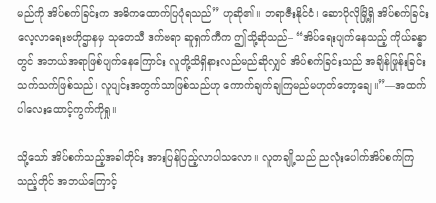မည်ကို အိပ်စက်ခြင်းက အဓိကထောက်ပြပုံရသည်” ဟုဆို၏။ ဘရာဇီးနိုင်ငံ၊ ဆောပိုလိုမြို့ရှိ အိပ်စက်ခြင်းလေ့လာရေးဗဟိုဌာနမှ သုတေသီ ဒက်ဗရာ ဆူရှက်ကီက ဤသို့ဆိုသည်– “အိပ်ရေးပျက်နေသည့် ကိုယ်ခန္ဓာတွင် အဘယ်အရာဖြစ်ပျက်နေကြောင်း လူတို့သိရှိနားလည်မည်ဆိုလျှင် အိပ်စက်ခြင်းသည် အချိန်ဖြုန်းခြင်းသက်သက်ဖြစ်သည်၊ လူပျင်းအတွက်သာဖြစ်သည်ဟု ကောက်ချက်ချကြမည်မဟုတ်တော့ချေ။”—အထက်ပါလေးထောင့်ကွက်ကိုရှု။

သို့သော် အိပ်စက်သည့်အခါတိုင်း အားပြန်ပြည့်လာပါသလော။ လူတချို့သည် ညလုံးပေါက်အိပ်စက်ကြသည့်တိုင် အဘယ်ကြောင့်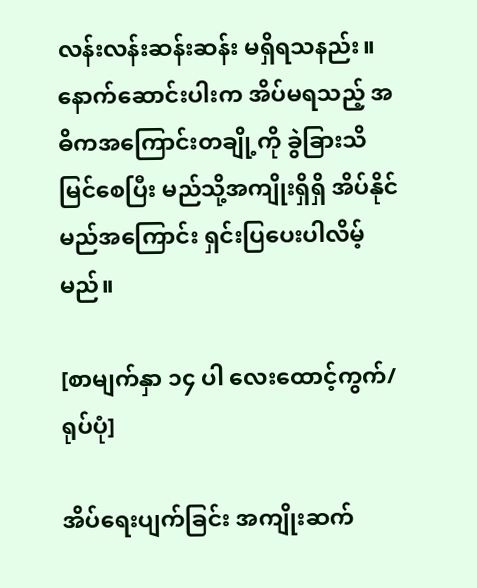လန်းလန်းဆန်းဆန်း မရှိရသနည်း။ နောက်ဆောင်းပါးက အိပ်မရသည့် အဓိကအကြောင်းတချို့ကို ခွဲခြားသိမြင်စေပြီး မည်သို့အကျိုးရှိရှိ အိပ်နိုင်မည်အကြောင်း ရှင်းပြပေးပါလိမ့်မည်။

[စာမျက်နှာ ၁၄ ပါ လေးထောင့်ကွက်/ရုပ်ပုံ]

အိပ်ရေးပျက်ခြင်း အကျိုးဆက်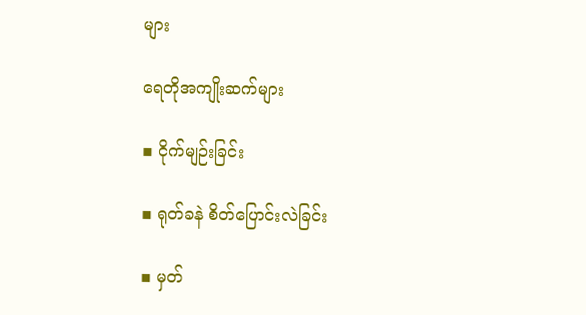များ

ရေတိုအကျိုးဆက်များ

▪ ငိုက်မျဉ်းခြင်း

▪ ရုတ်ခနဲ စိတ်ပြောင်းလဲခြင်း

▪ မှတ်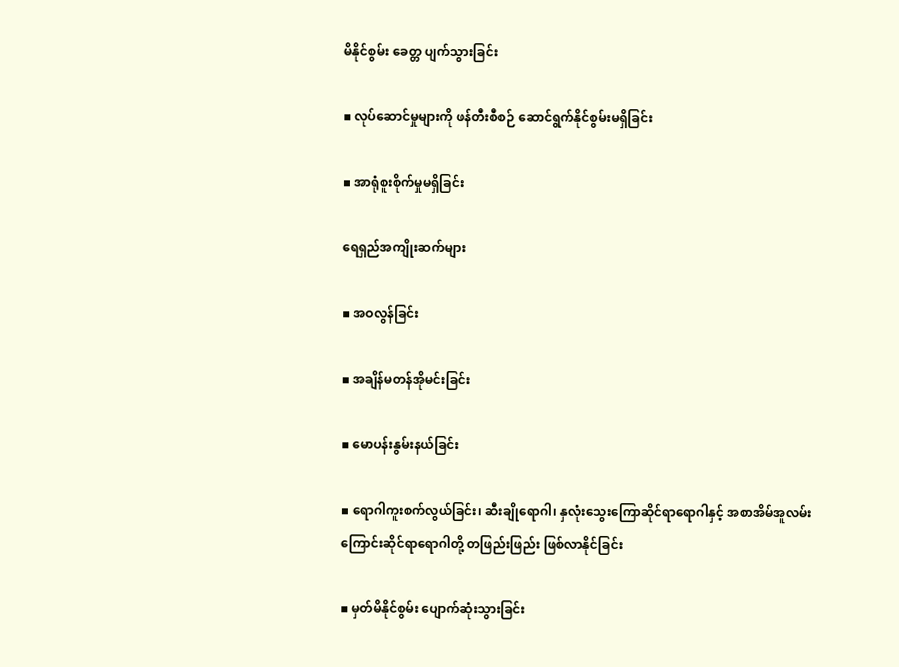မိနိုင်စွမ်း ခေတ္တ ပျက်သွားခြင်း

▪ လုပ်ဆောင်မှုများကို ဖန်တီးစီစဉ် ဆောင်ရွက်နိုင်စွမ်းမရှိခြင်း

▪ အာရုံစူးစိုက်မှုမရှိခြင်း

ရေရှည်အကျိုးဆက်များ

▪ အဝလွန်ခြင်း

▪ အချိန်မတန်အိုမင်းခြင်း

▪ မောပန်းနွမ်းနယ်ခြင်း

▪ ရောဂါကူးစက်လွယ်ခြင်း၊ ဆီးချိုရောဂါ၊ နှလုံးသွေးကြောဆိုင်ရာရောဂါနှင့် အစာအိမ်အူလမ်းကြောင်းဆိုင်ရာရောဂါတို့ တဖြည်းဖြည်း ဖြစ်လာနိုင်ခြင်း

▪ မှတ်မိနိုင်စွမ်း ပျောက်ဆုံးသွားခြင်း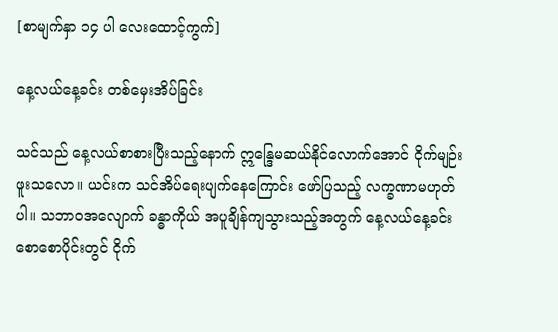[စာမျက်နှာ ၁၄ ပါ လေးထောင့်ကွက်]

နေ့လယ်နေ့ခင်း တစ်မှေးအိပ်ခြင်း

သင်သည် နေ့လယ်စာစားပြီးသည့်နောက် ဣန္ဒြေမဆယ်နိုင်လောက်အောင် ငိုက်မျဉ်းဖူးသလော။ ယင်းက သင်အိပ်ရေးပျက်နေကြောင်း ဖော်ပြသည့် လက္ခဏာမဟုတ်ပါ။ သဘာဝအလျောက် ခန္ဓာကိုယ် အပူချိန်ကျသွားသည့်အတွက် နေ့လယ်နေ့ခင်း စောစောပိုင်းတွင် ငိုက်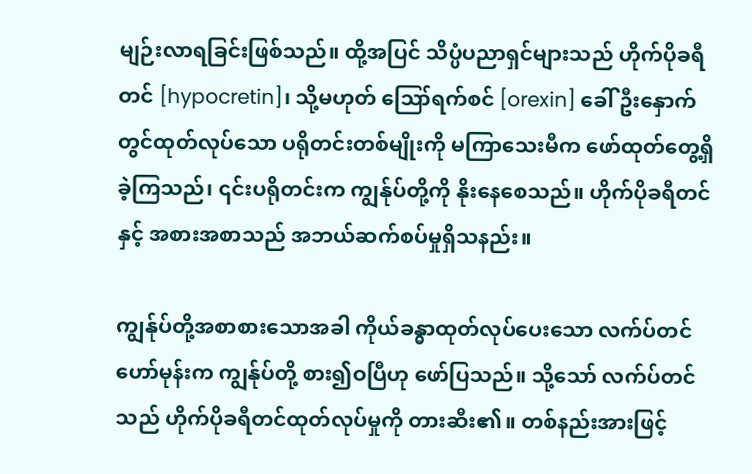မျဉ်းလာရခြင်းဖြစ်သည်။ ထို့အပြင် သိပ္ပံပညာရှင်များသည် ဟိုက်ပိုခရီတင် [hypocretin]၊ သို့မဟုတ် ဪရက်စင် [orexin] ခေါ် ဦးနှောက်တွင်ထုတ်လုပ်သော ပရိုတင်းတစ်မျိုးကို မကြာသေးမီက ဖော်ထုတ်တွေ့ရှိခဲ့ကြသည်၊ ၎င်းပရိုတင်းက ကျွန်ုပ်တို့ကို နိုးနေစေသည်။ ဟိုက်ပိုခရီတင်နှင့် အစားအစာသည် အဘယ်ဆက်စပ်မှုရှိသနည်း။

ကျွန်ုပ်တို့အစာစားသောအခါ ကိုယ်ခန္ဓာထုတ်လုပ်ပေးသော လက်ပ်တင်ဟော်မုန်းက ကျွန်ုပ်တို့ စား၍ဝပြီဟု ဖော်ပြသည်။ သို့သော် လက်ပ်တင်သည် ဟိုက်ပိုခရီတင်ထုတ်လုပ်မှုကို တားဆီး၏။ တစ်နည်းအားဖြင့်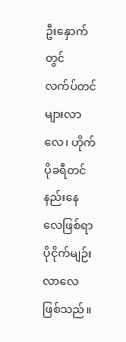ဦးနှောက်တွင် လက်ပ်တင်များလာလေ၊ ဟိုက်ပိုခရီတင် နည်းနေလေဖြစ်ရာ ပိုငိုက်မျဉ်းလာလေဖြစ်သည်။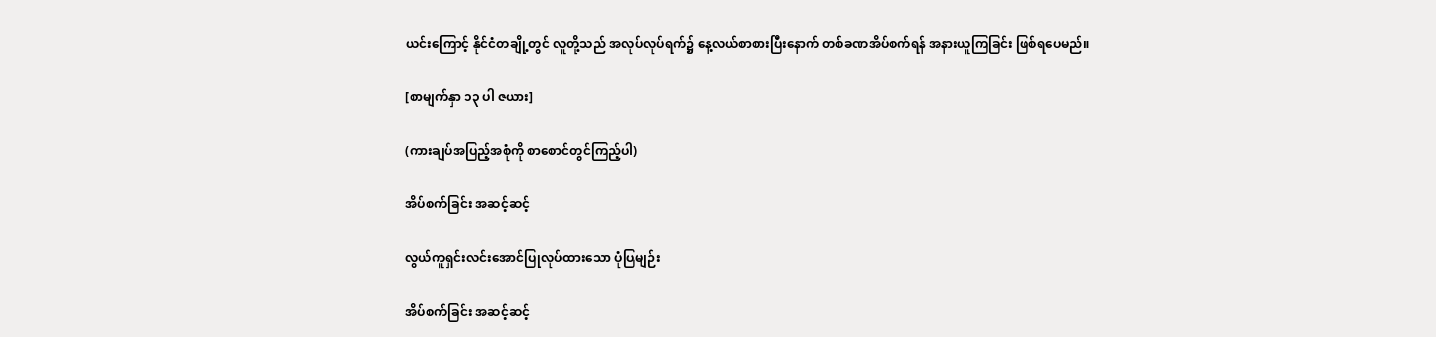ယင်းကြောင့် နိုင်ငံတချို့တွင် လူတို့သည် အလုပ်လုပ်ရက်၌ နေ့လယ်စာစားပြီးနောက် တစ်ခဏအိပ်စက်ရန် အနားယူကြခြင်း ဖြစ်ရပေမည်။

[စာမျက်နှာ ၁၃ ပါ ဇယား]

(ကားချပ်အပြည့်အစုံကို စာစောင်တွင်ကြည့်ပါ)

အိပ်စက်ခြင်း အဆင့်ဆင့်

လွယ်ကူရှင်းလင်းအောင်ပြုလုပ်ထားသော ပုံပြမျဉ်း

အိပ်စက်ခြင်း အဆင့်ဆင့်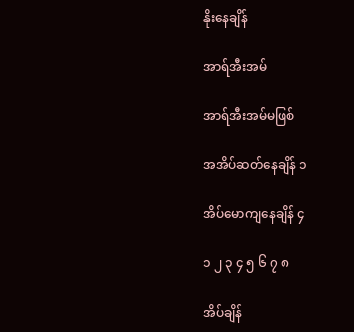နိုးနေချိန်

အာရ်အီးအမ်

အာရ်အီးအမ်မဖြစ်

အအိပ်ဆတ်နေချိန် ၁

အိပ်မောကျနေချိန် ၄

၁ ၂ ၃ ၄ ၅ ၆ ၇ ၈

အိပ်ချိန်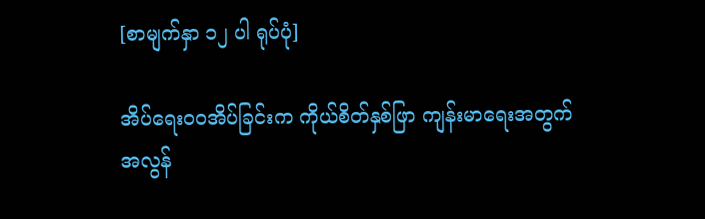[စာမျက်နှာ ၁၂ ပါ ရုပ်ပုံ]

အိပ်ရေးဝဝအိပ်ခြင်းက ကိုယ်စိတ်နှစ်ဖြာ ကျန်းမာရေးအတွက် အလွန်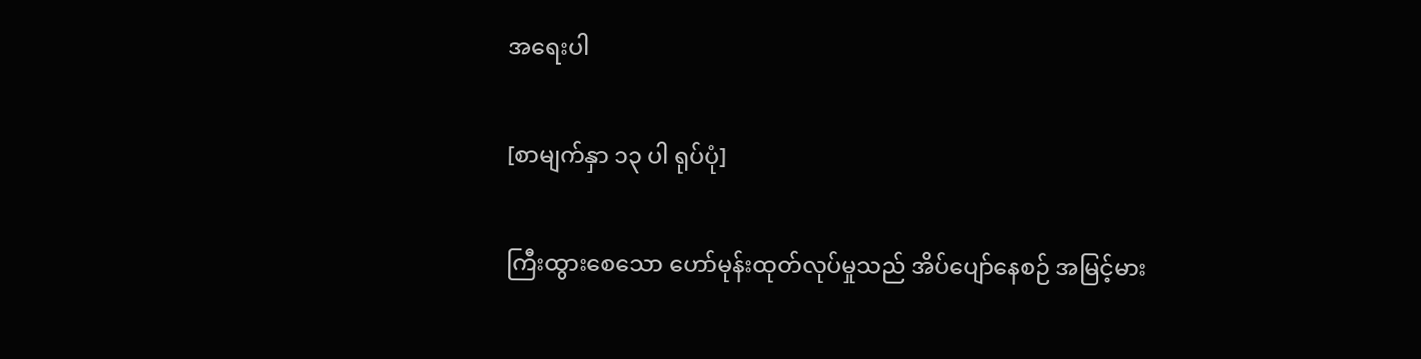အရေးပါ

[စာမျက်နှာ ၁၃ ပါ ရုပ်ပုံ]

ကြီးထွားစေသော ဟော်မုန်းထုတ်လုပ်မှုသည် အိပ်ပျော်နေစဉ် အမြင့်မား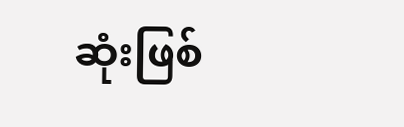ဆုံးဖြစ်